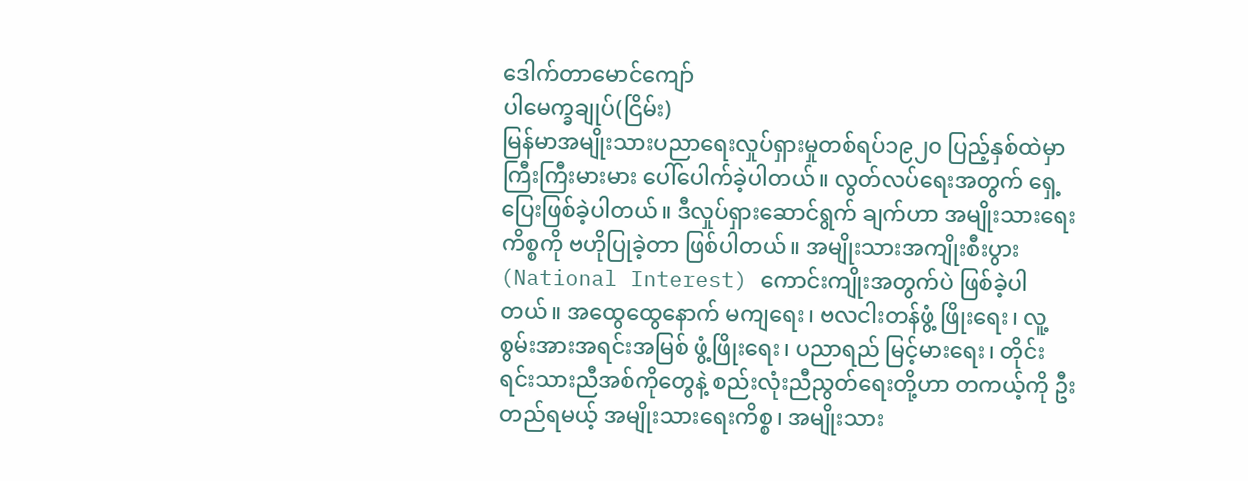ဒေါက်တာမောင်ကျော်
ပါမေက္ခချုပ်(ငြိမ်း)
မြန်မာအမျိုးသားပညာရေးလှုပ်ရှားမှုတစ်ရပ်၁၉၂၀ ပြည့်နှစ်ထဲမှာ ကြီးကြီးမားမား ပေါ်ပေါက်ခဲ့ပါတယ်။ လွတ်လပ်ရေးအတွက် ရှေ့ပြေးဖြစ်ခဲ့ပါတယ်။ ဒီလှုပ်ရှားဆောင်ရွက် ချက်ဟာ အမျိုးသားရေးကိစ္စကို ဗဟိုပြုခဲ့တာ ဖြစ်ပါတယ်။ အမျိုးသားအကျိုးစီးပွား (National Interest) ကောင်းကျိုးအတွက်ပဲ ဖြစ်ခဲ့ပါတယ်။ အထွေထွေနောက် မကျရေး၊ ဗလငါးတန်ဖွံ့ ဖြိုးရေး၊ လူ့စွမ်းအားအရင်းအမြစ် ဖွံ့ဖြိုးရေး၊ ပညာရည် မြင့်မားရေး၊ တိုင်းရင်းသားညီအစ်ကိုတွေနဲ့ စည်းလုံးညီညွတ်ရေးတို့ဟာ တကယ့်ကို ဦးတည်ရမယ့် အမျိုးသားရေးကိစ္စ၊ အမျိုးသား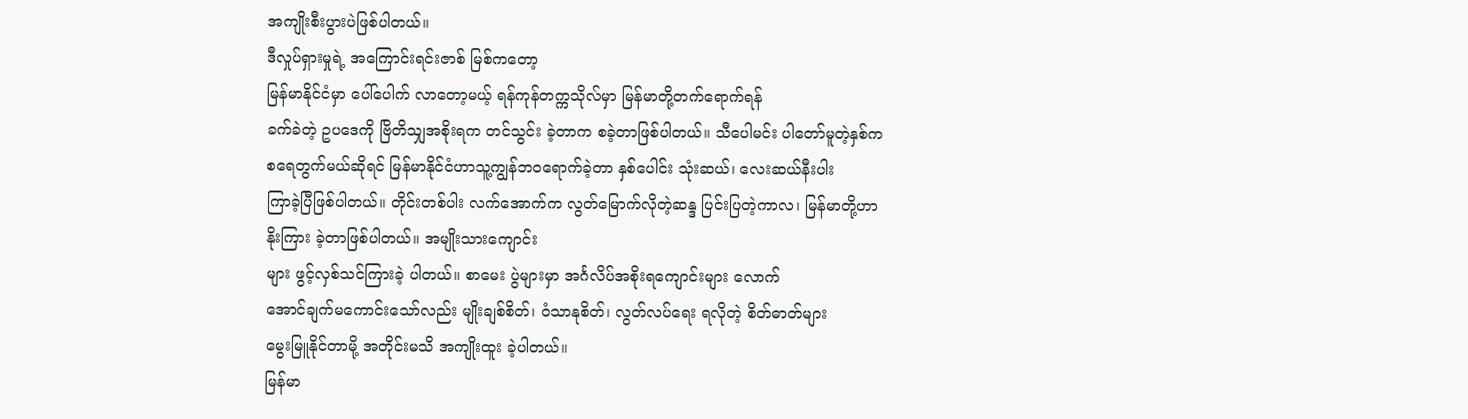အကျိုးစီးပွားပဲဖြစ်ပါတယ်။
ဒီလှုပ်ရှားမှုရဲ့ အကြောင်းရင်းဇာစ် မြစ်ကတော့
မြန်မာနိုင်ငံမှာ ပေါ်ပေါက် လာတော့မယ့် ရန်ကုန်တက္ကသိုလ်မှာ မြန်မာတို့တက်ရောက်ရန်
ခက်ခဲတဲ့ ဥပဒေကို ဗြိတိသျှအစိုးရက တင်သွင်း ခဲ့တာက စခဲ့တာဖြစ်ပါတယ်။ သီပေါမင်း ပါတော်မူတဲ့နှစ်က
စရေတွက်မယ်ဆိုရင် မြန်မာနိုင်ငံဟာသူ့ကျွန်ဘဝရောက်ခဲ့တာ နှစ်ပေါင်း သုံးဆယ်၊ လေးဆယ်နီးပါး
ကြာခဲ့ပြီဖြစ်ပါတယ်။ တိုင်းတစ်ပါး လက်အောက်က လွတ်မြောက်လိုတဲ့ဆန္ဒ ပြင်းပြတဲ့ကာလ၊ မြန်မာတို့ဟာ
နိုးကြား ခဲ့တာဖြစ်ပါတယ်။ အမျိုးသားကျောင်း
များ ဖွင့်လှစ်သင်ကြားခဲ့ ပါတယ်။ စာမေး ပွဲများမှာ အင်္ဂလိပ်အစိုးရကျောင်းများ လောက်
အောင်ချက်မကောင်းသော်လည်း မျိုးချစ်စိတ်၊ ဝံသာနုစိတ်၊ လွတ်လပ်ရေး ရလိုတဲ့ စိတ်ဓာတ်များ
မွေးမြူနိုင်တာမို့ အတိုင်းမသိ အကျိုးထူး ခဲ့ပါတယ်။
မြန်မာ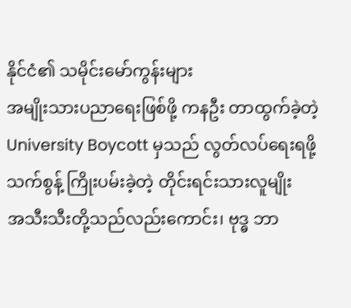နိုင်ငံ၏ သမိုင်းမော်ကွန်းများ
အမျိုးသားပညာရေးဖြစ်ဖို့ ကနဦး တာထွက်ခဲ့တဲ့
University Boycott မှသည် လွတ်လပ်ရေးရဖို့ သက်စွန့် ကြိုးပမ်းခဲ့တဲ့ တိုင်းရင်းသားလူမျိုး
အသီးသီးတို့သည်လည်းကောင်း၊ ဗုဒ္ဓ ဘာ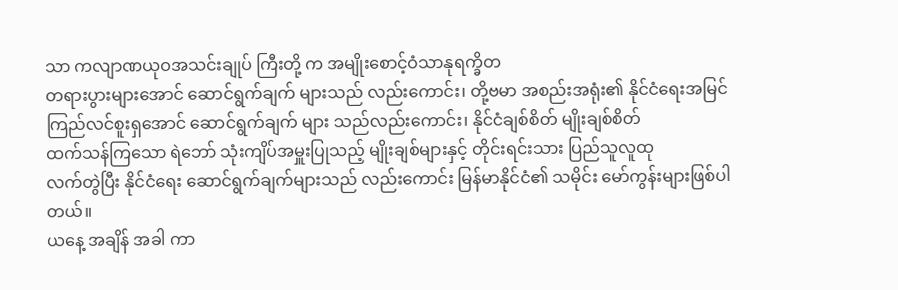သာ ကလျာဏယုဝအသင်းချုပ် ကြီးတို့ က အမျိုးစောင့်ဝံသာနုရက္ခိတ
တရားပွားများအောင် ဆောင်ရွက်ချက် များသည် လည်းကောင်း၊ တို့ဗမာ အစည်းအရုံး၏ နိုင်ငံရေးအမြင်
ကြည်လင်စူးရှအောင် ဆောင်ရွက်ချက် များ သည်လည်းကောင်း၊ နိုင်ငံချစ်စိတ် မျိုးချစ်စိတ်
ထက်သန်ကြသော ရဲဘော် သုံးကျိပ်အမှူးပြုသည့် မျိုးချစ်များနှင့် တိုင်းရင်းသား ပြည်သူလူထု
လက်တွဲပြီး နိုင်ငံရေး ဆောင်ရွက်ချက်များသည် လည်းကောင်း မြန်မာနိုင်ငံ၏ သမိုင်း မော်ကွန်းများဖြစ်ပါ တယ်။
ယနေ့ အချိန် အခါ ကာ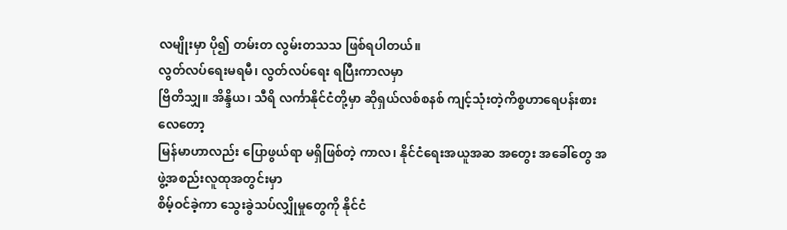လမျိုးမှာ ပို၍ တမ်းတ လွမ်းတသသ ဖြစ်ရပါတယ်။
လွတ်လပ်ရေးမရမီ၊ လွတ်လပ်ရေး ရပြီးကာလမှာ
ဗြိတိသျှ။ အိန္ဒိယ၊ သီရိ လင်္ကာနိုင်ငံတို့မှာ ဆိုရှယ်လစ်စနစ် ကျင့်သုံးတဲ့ကိစ္စဟာရေပန်းစားလေတော့
မြန်မာဟာလည်း ပြောဖွယ်ရာ မရှိဖြစ်တဲ့ ကာလ၊ နိုင်ငံရေးအယူအဆ အတွေး အခေါ်တွေ အဖွဲ့အစည်းလူထုအတွင်းမှာ
စိမ့်ဝင်ခဲ့ကာ သွေးခွဲသပ်လျှိုမှုတွေကို နိုင်ငံ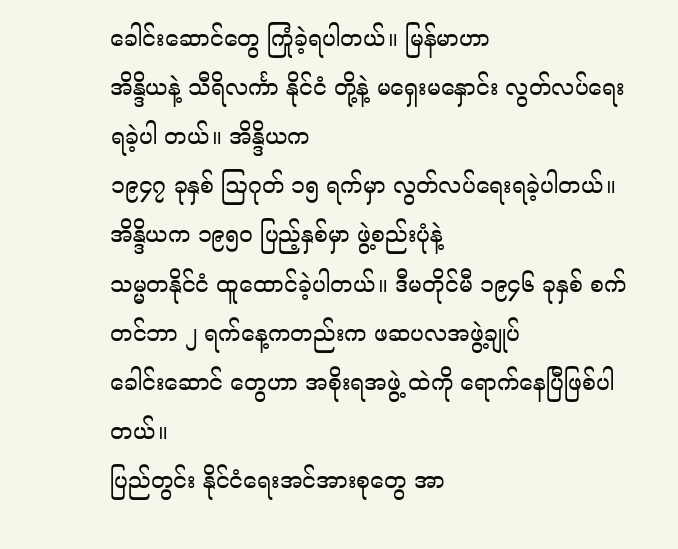ခေါင်းဆောင်တွေ ကြုံခဲ့ရပါတယ်။ မြန်မာဟာ
အိန္ဒိယနဲ့ သီရိလင်္ကာ နိုင်ငံ တို့နဲ့ မရှေးမနှောင်း လွတ်လပ်ရေးရခဲ့ပါ တယ်။ အိန္ဒိယက
၁၉၄၇ ခုနှစ် ဩဂုတ် ၁၅ ရက်မှာ လွတ်လပ်ရေးရခဲ့ပါတယ်။ အိန္ဒိယက ၁၉၅၀ ပြည့်နှစ်မှာ ဖွဲ့စည်းပုံနဲ့
သမ္မတနိုင်ငံ ထူထောင်ခဲ့ပါတယ်။ ဒီမတိုင်မီ ၁၉၄၆ ခုနှစ် စက်တင်ဘာ ၂ ရက်နေ့ကတည်းက ဖဆပလအဖွဲ့ချုပ်
ခေါင်းဆောင် တွေဟာ အစိုးရအဖွဲ့ ထဲကို ရောက်နေပြီဖြစ်ပါတယ်။
ပြည်တွင်း နိုင်ငံရေးအင်အားစုတွေ အာ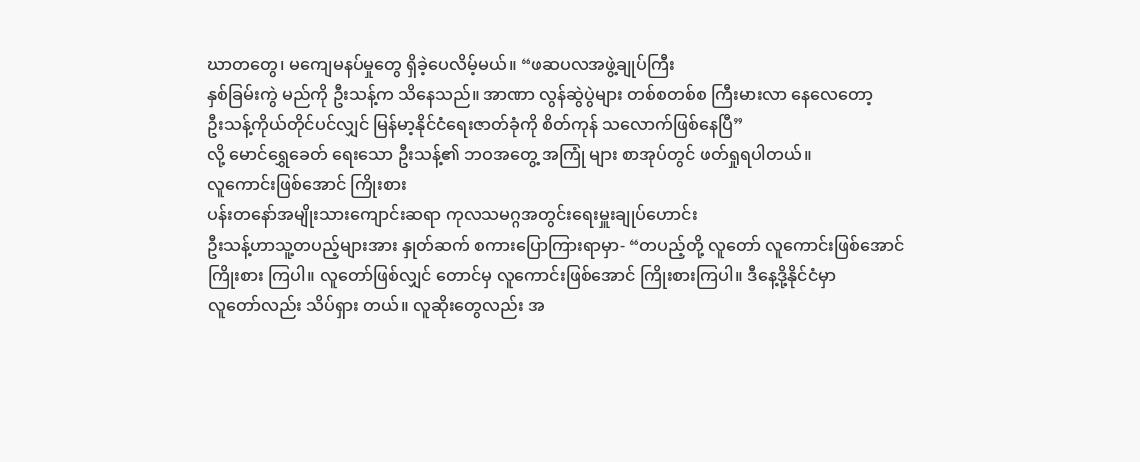ဃာတတွေ၊ မကျေမနပ်မှုတွေ ရှိခဲ့ပေလိမ့်မယ်။ “ဖဆပလအဖွဲ့ချုပ်ကြီး
နှစ်ခြမ်းကွဲ မည်ကို ဦးသန့်က သိနေသည်။ အာဏာ လွန်ဆွဲပွဲများ တစ်စတစ်စ ကြီးမားလာ နေလေတော့
ဦးသန့်ကိုယ်တိုင်ပင်လျှင် မြန်မာ့နိုင်ငံရေးဇာတ်ခုံကို စိတ်ကုန် သလောက်ဖြစ်နေပြီ”
လို့ မောင်ရွှေခေတ် ရေးသော ဦးသန့်၏ ဘဝအတွေ့ အကြုံ များ စာအုပ်တွင် ဖတ်ရှုရပါတယ်။
လူကောင်းဖြစ်အောင် ကြိုးစား
ပန်းတနော်အမျိုးသားကျောင်းဆရာ ကုလသမဂ္ဂအတွင်းရေးမှူးချုပ်ဟောင်း
ဦးသန့်ဟာသူ့တပည့်များအား နှုတ်ဆက် စကားပြောကြားရာမှာ- “တပည့်တို့ လူတော် လူကောင်းဖြစ်အောင်
ကြိုးစား ကြပါ။ လူတော်ဖြစ်လျှင် တောင်မှ လူကောင်းဖြစ်အောင် ကြိုးစားကြပါ။ ဒီနေ့ဒို့နိုင်ငံမှာ
လူတော်လည်း သိပ်ရှား တယ်။ လူဆိုးတွေလည်း အ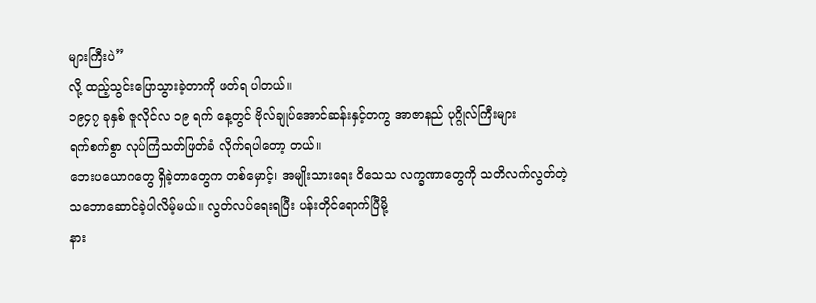များကြီးပဲ”
လို့ ထည့်သွင်းပြောသွားခဲ့တာကို ဖတ်ရ ပါတယ်။
၁၉၄၇ ခုနှစ် ဇူလိုင်လ ၁၉ ရက် နေ့တွင် ဗိုလ်ချုပ်အောင်ဆန်းနှင့်တကွ အာဇာနည် ပုဂ္ဂိုလ်ကြီးများ
ရက်စက်စွာ လုပ်ကြံသတ်ဖြတ်ခံ လိုက်ရပါတော့ တယ်။
ဘေးပယောဂတွေ ရှိခဲ့တာတွေက တစ်မှောင့်၊ အမျိုးသားရေး ဝိသေသ လက္ခဏာတွေကို သတိလက်လွတ်တဲ့
သဘောဆောင်ခဲ့ပါလိမ့်မယ်။ လွတ်လပ်ရေးရပြီး ပန်းတိုင်ရောက်ပြီမို့
နား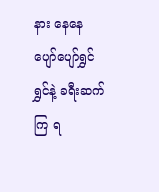နား နေနေ ပျော်ပျော်ရွှင်ရွှင်နဲ့ ခရီးဆက်ကြ ရ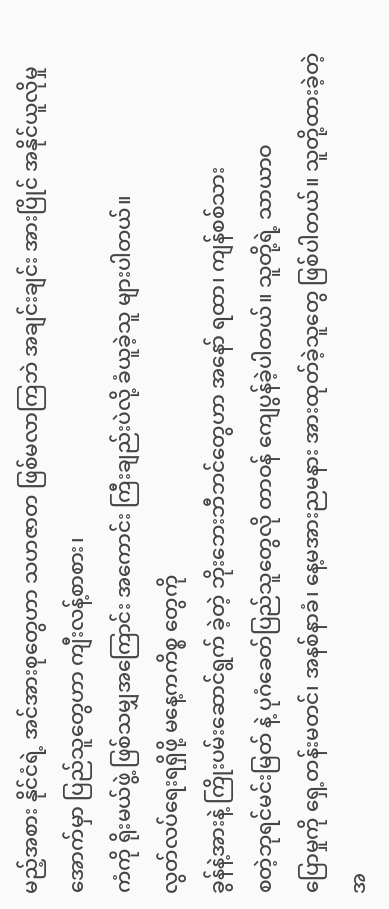မည့်အစား နိုင်ငံရဲ့ အင်အားစုတွေဟာ သဟဇာတ ဖြစ်မလာကြဘဲ အချင်းချင်း အားပြိုင် အနိုင်ယူလိုမှု အောက်မှာ ပြည်သူတွေဟာ ကျီးလန့်စာစား၊
ကံကို ရိုးမယ်ဖွဲ့ ဖြစ်သမျှအကြောင်း အကောင်း ကြီးချည်းပဲလို့ ခံယူခဲ့သူ များပါတယ်။
လွတ်လပ်ရေးရရှိဖို့ မနေ့ကကိစ္စ တွေကို
ခွန်နဲ့အားနဲ့ ကြိုးပမ်းဆောင်ရွက် ခဲ့တဲ့ ဘိုးဘေးဘီဘင်တွေဟာ အနော် ရထာ၊ ကျန်စစ်သား
စတဲ့ဘုရင်မင်းမြတ် နဲ့ ပုဂံခေတ်ပြည်သူတွေလို တာဝန် ကျေပွန်ခဲ့ပါတယ်။ သူတို့ရဲ့ သာယာဝ
ပြောမှုကို ရှေ့တန်းမတင်၊ အနစ်နာခံ၊ နေ့မအားညမနား အားထုတ်ခဲ့သူတွေ ဖြစ်ပါတယ်။ သူတို့ထားခဲ့တဲ့
အ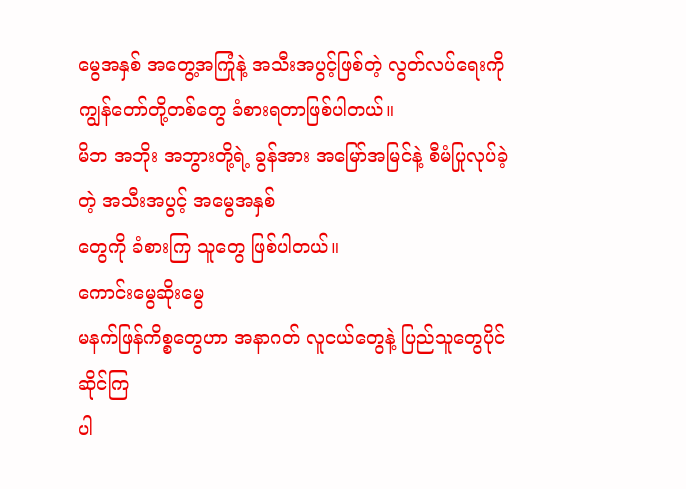မွေအနှစ် အတွေ့အကြုံနဲ့ အသီးအပွင့်ဖြစ်တဲ့ လွတ်လပ်ရေးကို ကျွန်တော်တို့တစ်တွေ ခံစားရတာဖြစ်ပါတယ်။
မိဘ အဘိုး အဘွားတို့ရဲ့ ခွန်အား အမြော်အမြင်နဲ့ စီမံပြုလုပ်ခဲ့တဲ့ အသီးအပွင့် အမွေအနှစ်
တွေကို ခံစားကြ သူတွေ ဖြစ်ပါတယ်။
ကောင်းမွေဆိုးမွေ
မနက်ဖြန်ကိစ္စတွေဟာ အနာဂတ် လူငယ်တွေနဲ့ ပြည်သူတွေပိုင်ဆိုင်ကြ
ပါ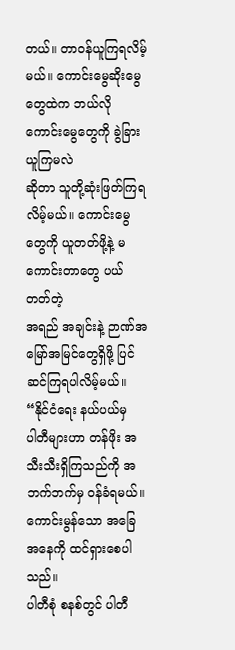တယ်။ တာဝန်ယူကြရလိမ့်မယ်။ ကောင်းမွေဆိုးမွေတွေထဲက ဘယ်လို ကောင်းမွေတွေကို ခွဲခြားယူကြမလဲ
ဆိုတာ သူတို့ဆုံးဖြတ်ကြရလိမ့်မယ်။ ကောင်းမွေတွေကို ယူတတ်ဖို့နဲ့ မကောင်းတာတွေ ပယ်တတ်တဲ့
အရည် အချင်းနဲ့ ဉာဏ်အမြော်အမြင်တွေရှိဖို့ ပြင်ဆင်ကြရပါလိမ့်မယ်။ “နိုင်ငံရေး နယ်ပယ်မှ
ပါတီများဟာ တန်ဖိုး အသီးသီးရှိကြသည်ကို အဘက်ဘက်မှ ဝန်ခံရမယ်။ ကောင်းမွန်သော အခြေ အနေကို ထင်ရှားစေပါသည်။
ပါတီစုံ စနစ်တွင် ပါတီ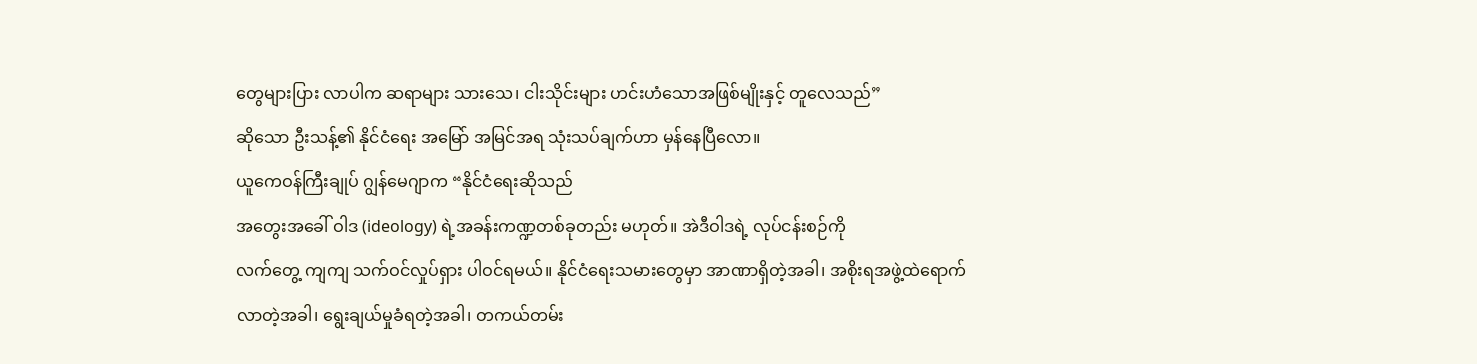တွေများပြား လာပါက ဆရာများ သားသေ၊ ငါးသိုင်းများ ဟင်းဟံသောအဖြစ်မျိုးနှင့် တူလေသည်”
ဆိုသော ဦးသန့်၏ နိုင်ငံရေး အမြော် အမြင်အရ သုံးသပ်ချက်ဟာ မှန်နေပြီလော။
ယူကေဝန်ကြီးချုပ် ဂျွန်မေဂျာက “နိုင်ငံရေးဆိုသည်
အတွေးအခေါ် ဝါဒ (ideology) ရဲ့အခန်းကဏ္ဍတစ်ခုတည်း မဟုတ်။ အဲဒီဝါဒရဲ့ လုပ်ငန်းစဉ်ကို
လက်တွေ့ ကျကျ သက်ဝင်လှုပ်ရှား ပါဝင်ရမယ်။ နိုင်ငံရေးသမားတွေမှာ အာဏာရှိတဲ့အခါ၊ အစိုးရအဖွဲ့ထဲရောက်
လာတဲ့အခါ၊ ရွေးချယ်မှုခံရတဲ့အခါ၊ တကယ်တမ်း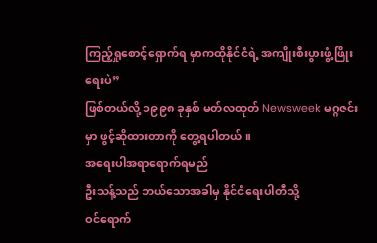ကြည့်ရှုစောင့်ရှောက်ရ မှာကထိုနိုင်ငံရဲ့ အကျိုးစီးပွားဖွံ့ဖြိုးရေးပဲ”
ဖြစ်တယ်လို့ ၁၉၉၈ ခုနှစ် မတ်လထုတ် Newsweek မဂ္ဂဇင်းမှာ ဖွင့်ဆိုထားတာကို တွေ့ရပါတယ်။
အရေးပါအရာရောက်ရမည်
ဦးသန့်သည် ဘယ်သောအခါမှ နိုင်ငံရေးပါတီသို့
ဝင်ရောက်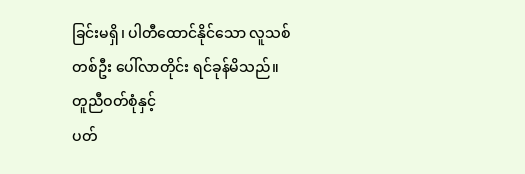ခြင်းမရှိ၊ ပါတီထောင်နိုင်သော လူသစ်တစ်ဦး ပေါ်လာတိုင်း ရင်ခုန်မိသည်။ တူညီဝတ်စုံနှင့်
ပတ်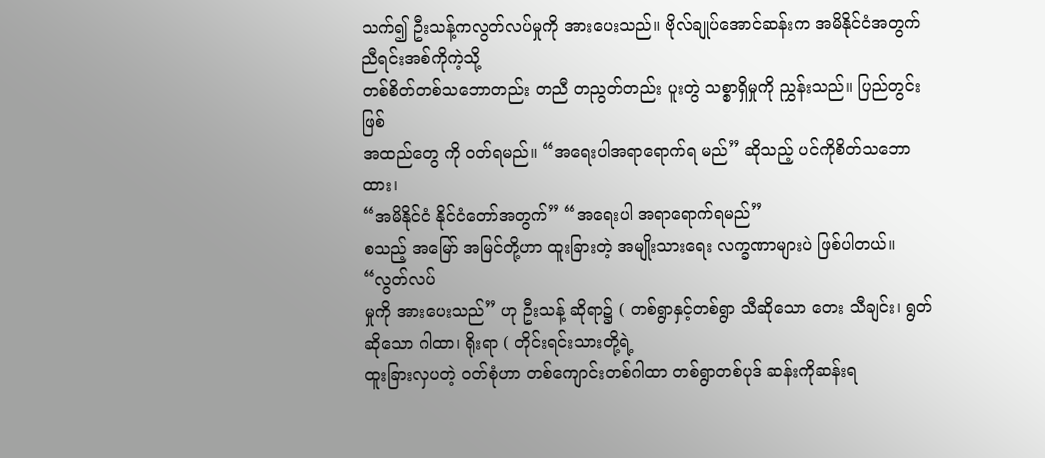သက်၍ ဦးသန့်ကလွတ်လပ်မှုကို အားပေးသည်။ ဗိုလ်ချုပ်အောင်ဆန်းက အမိနိုင်ငံအတွက် ညီရင်းအစ်ကိုကဲ့သို့
တစ်စိတ်တစ်သဘောတည်း တညီ တညွတ်တည်း ပူးတွဲ သစ္စာရှိမှုကို ညွှန်းသည်။ ပြည်တွင်းဖြစ်
အထည်တွေ ကို ဝတ်ရမည်။ “အရေးပါအရာရောက်ရ မည်” ဆိုသည့် ပင်ကိုစိတ်သဘောထား၊
“အမိနိုင်ငံ နိုင်ငံတော်အတွက်” “အရေးပါ အရာရောက်ရမည်”
စသည့် အမြော် အမြင်တို့ဟာ ထူးခြားတဲ့ အမျိုးသားရေး လက္ခဏာများပဲ ဖြစ်ပါတယ်။ “လွတ်လပ်
မှုကို အားပေးသည်” ဟု ဦးသန့် ဆိုရာ၌ ( တစ်ရွာနှင့်တစ်ရွာ သီဆိုသော တေး သီချင်း၊ ရွတ်ဆိုသော ဂါထာ၊ ရိုးရာ ( တိုင်းရင်းသားတို့ရဲ့
ထူးခြားလှပတဲ့ ဝတ်စုံဟာ တစ်ကျောင်းတစ်ဂါထာ တစ်ရွာတစ်ပုဒ် ဆန်းကိုဆန်းရ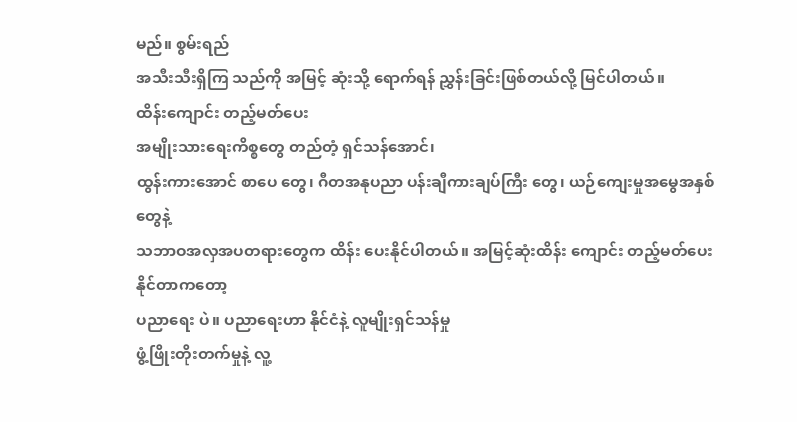မည်။ စွမ်းရည်
အသီးသီးရှိကြ သည်ကို အမြင့် ဆုံးသို့ ရောက်ရန် ညွှန်းခြင်းဖြစ်တယ်လို့ မြင်ပါတယ်။
ထိန်းကျောင်း တည့်မတ်ပေး
အမျိုးသားရေးကိစ္စတွေ တည်တံ့ ရှင်သန်အောင်၊
ထွန်းကားအောင် စာပေ တွေ၊ ဂီတအနုပညာ ပန်းချီကားချပ်ကြီး တွေ၊ ယဉ်ကျေးမှုအမွေအနှစ်တွေနဲ့
သဘာဝအလှအပတရားတွေက ထိန်း ပေးနိုင်ပါတယ်။ အမြင့်ဆုံးထိန်း ကျောင်း တည့်မတ်ပေးနိုင်တာကတော့
ပညာရေး ပဲ။ ပညာရေးဟာ နိုင်ငံနဲ့ လူမျိုးရှင်သန်မှု
ဖွံ့ဖြိုးတိုးတက်မှုနဲ့ လူ့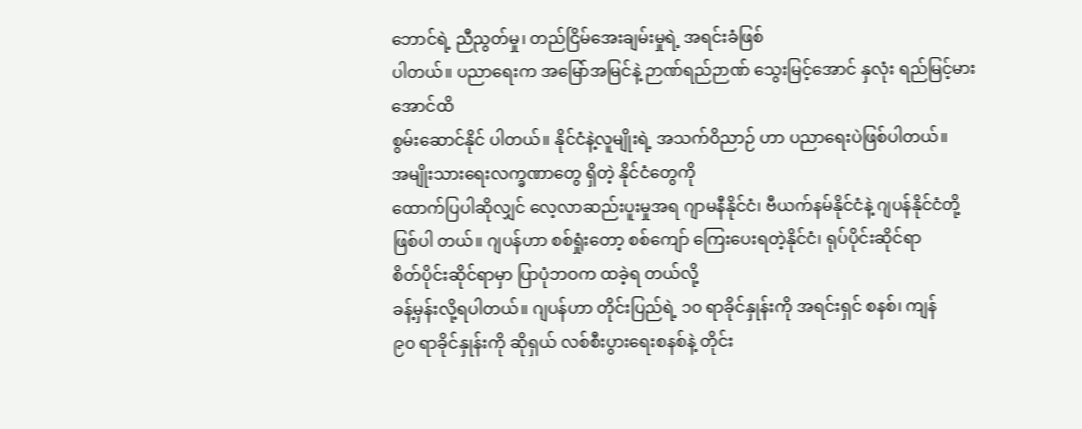ဘောင်ရဲ့ ညီညွတ်မှု၊ တည်ငြိမ်အေးချမ်းမှုရဲ့ အရင်းခံဖြစ်
ပါတယ်။ ပညာရေးက အမြော်အမြင်နဲ့ ဉာဏ်ရည်ဉာဏ် သွေးမြင့်အောင် နှလုံး ရည်မြင့်မားအောင်ထိ
စွမ်းဆောင်နိုင် ပါတယ်။ နိုင်ငံနဲ့လူမျိုးရဲ့ အသက်ဝိညာဉ် ဟာ ပညာရေးပဲဖြစ်ပါတယ်။
အမျိုးသားရေးလက္ခဏာတွေ ရှိတဲ့ နိုင်ငံတွေကို
ထောက်ပြပါဆိုလျှင် လေ့လာဆည်းပူးမှုအရ ဂျာမနီနိုင်ငံ၊ ဗီယက်နမ်နိုင်ငံနဲ့ ဂျပန်နိုင်ငံတို့
ဖြစ်ပါ တယ်။ ဂျပန်ဟာ စစ်ရှုံးတော့ စစ်ကျော် ကြေးပေးရတဲ့နိုင်ငံ၊ ရုပ်ပိုင်းဆိုင်ရာ
စိတ်ပိုင်းဆိုင်ရာမှာ ပြာပုံဘဝက ထခဲ့ရ တယ်လို့
ခန့်မှန်းလို့ရပါတယ်။ ဂျပန်ဟာ တိုင်းပြည်ရဲ့ ၁၀ ရာခိုင်နှုန်းကို အရင်းရှင် စနစ်၊ ကျန်
၉၀ ရာခိုင်နှုန်းကို ဆိုရှယ် လစ်စီးပွားရေးစနစ်နဲ့ တိုင်း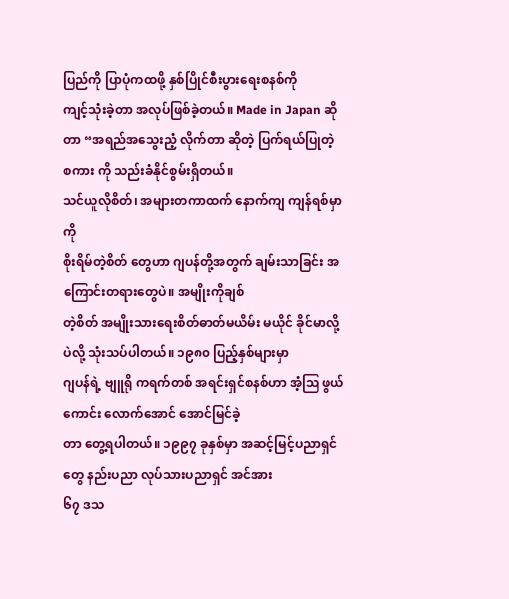ပြည်ကို ပြာပုံကထဖို့ နှစ်ပြိုင်စီးပွားရေးစနစ်ကို
ကျင့်သုံးခဲ့တာ အလုပ်ဖြစ်ခဲ့တယ်။ Made in Japan ဆိုတာ “အရည်အသွေးညံ့ လိုက်တာ ဆိုတဲ့ ပြက်ရယ်ပြုတဲ့ စကား ကို သည်းခံနိုင်စွမ်းရှိတယ်။
သင်ယူလိုစိတ်၊ အများတကာထက် နောက်ကျ ကျန်ရစ်မှာကို
စိုးရိမ်တဲ့စိတ် တွေဟာ ဂျပန်တို့အတွက် ချမ်းသာခြင်း အကြောင်းတရားတွေပဲ။ အမျိုးကိုချစ်
တဲ့စိတ် အမျိုးသားရေးစိတ်ဓာတ်မယိမ်း မယိုင် ခိုင်မာလို့ပဲလို့ သုံးသပ်ပါတယ်။ ၁၉၈၀ ပြည့်နှစ်များမှာ
ဂျပန်ရဲ့ ဗျူရို ကရက်တစ် အရင်းရှင်စနစ်ဟာ အံ့ဩ ဖွယ်ကောင်း လောက်အောင် အောင်မြင်ခဲ့
တာ တွေ့ရပါတယ်။ ၁၉၉၇ ခုနှစ်မှာ အဆင့်မြင့်ပညာရှင်တွေ နည်းပညာ လုပ်သားပညာရှင် အင်အား
၆၇ ဒသ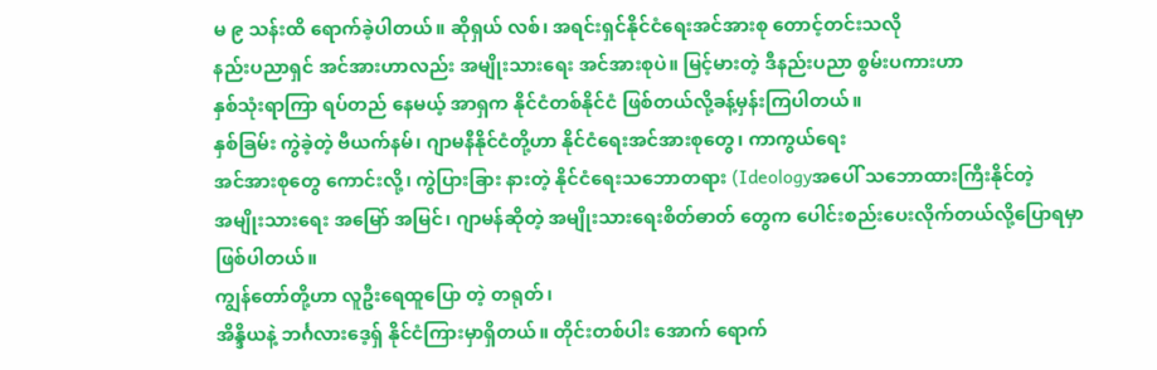မ ၉ သန်းထိ ရောက်ခဲ့ပါတယ်။ ဆိုရှယ် လစ်၊ အရင်းရှင်နိုင်ငံရေးအင်အားစု တောင့်တင်းသလို
နည်းပညာရှင် အင်အားဟာလည်း အမျိုးသားရေး အင်အားစုပဲ။ မြင့်မားတဲ့ ဒီနည်းပညာ စွမ်းပကားဟာ
နှစ်သုံးရာကြာ ရပ်တည် နေမယ့် အာရှက နိုင်ငံတစ်နိုင်ငံ ဖြစ်တယ်လို့ခန့်မှန်းကြပါတယ်။
နှစ်ခြမ်း ကွဲခဲ့တဲ့ ဗီယက်နမ်၊ ဂျာမနီနိုင်ငံတို့ဟာ နိုင်ငံရေးအင်အားစုတွေ၊ ကာကွယ်ရေး
အင်အားစုတွေ ကောင်းလို့၊ ကွဲပြားခြား နားတဲ့ နိုင်ငံရေးသဘောတရား (Ideologyအပေါ် သဘောထားကြီးနိုင်တဲ့
အမျိုးသားရေး အမြော် အမြင်၊ ဂျာမန်ဆိုတဲ့ အမျိုးသားရေးစိတ်ဓာတ် တွေက ပေါင်းစည်းပေးလိုက်တယ်လို့ပြောရမှာ ဖြစ်ပါတယ်။
ကျွန်တော်တို့ဟာ လူဦးရေထူပြော တဲ့ တရုတ်၊
အိန္ဒိယနဲ့ ဘင်္ဂလားဒေ့ရှ် နိုင်ငံကြားမှာရှိတယ်။ တိုင်းတစ်ပါး အောက် ရောက်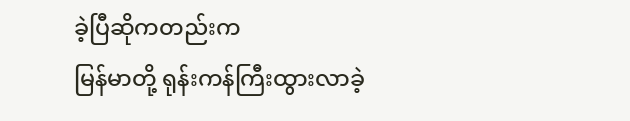ခဲ့ပြီဆိုကတည်းက
မြန်မာတို့ ရုန်းကန်ကြီးထွားလာခဲ့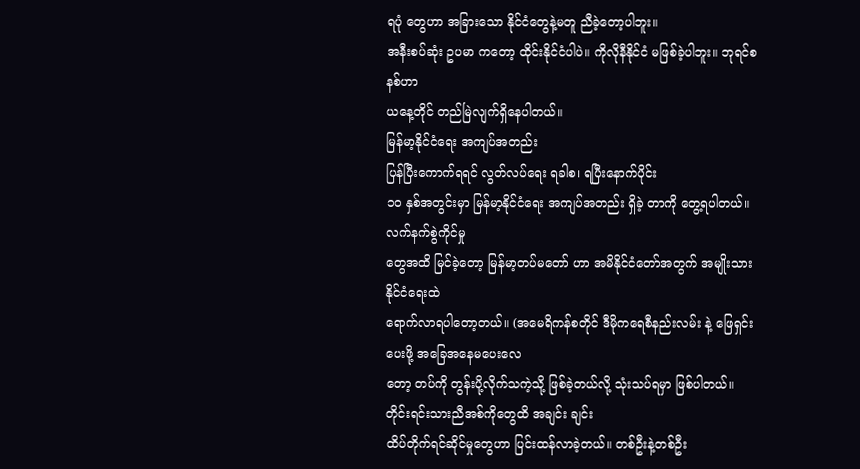ရပုံ တွေဟာ အခြားသော နိုင်ငံတွေနဲ့မတူ ညီခဲ့တော့ပါဘူး။
အနီးစပ်ဆုံး ဥပမာ ကတော့ ထိုင်းနိုင်ငံပါပဲ။ ကိုလိုနီနိုင်ငံ မဖြစ်ခဲ့ပါဘူး။ ဘုရင်စနစ်ဟာ
ယနေ့တိုင် တည်မြဲလျက်ရှိနေပါတယ်။
မြန်မာ့နိုင်ငံရေး အကျပ်အတည်း
ပြန်ပြီးကောက်ရရင် လွတ်လပ်ရေး ရခါစ၊ ရပြီးနောက်ပိုင်း
၁၀ နှစ်အတွင်းမှာ မြန်မာ့နိုင်ငံရေး အကျပ်အတည်း ရှိခဲ့ တာကို တွေ့ရပါတယ်။ လက်နက်စွဲကိုင်မှု
တွေအထိ မြင်ခဲ့တော့ မြန်မာ့တပ်မတော် ဟာ အမိနိုင်ငံတော်အတွက် အမျိုးသား နိုင်ငံရေးထဲ
ရောက်လာရပါတော့တယ်။ (အမေရိကန်စတိုင် ဒီမိုကရေစီနည်းလမ်း နဲ့ ဖြေရှင်းပေးဖို့ အခြေအနေမပေးလေ
တော့ တပ်ကို တွန်းပို့လိုက်သကဲ့သို့ ဖြစ်ခဲ့တယ်လို့ သုံးသပ်ရမှာ ဖြစ်ပါတယ်။
တိုင်းရင်းသားညီအစ်ကိုတွေထိ အချင်း ချင်း
ထိပ်တိုက်ရင်ဆိုင်မှုတွေဟာ ပြင်းထန်လာခဲ့တယ်။ တစ်ဦးနဲ့တစ်ဦး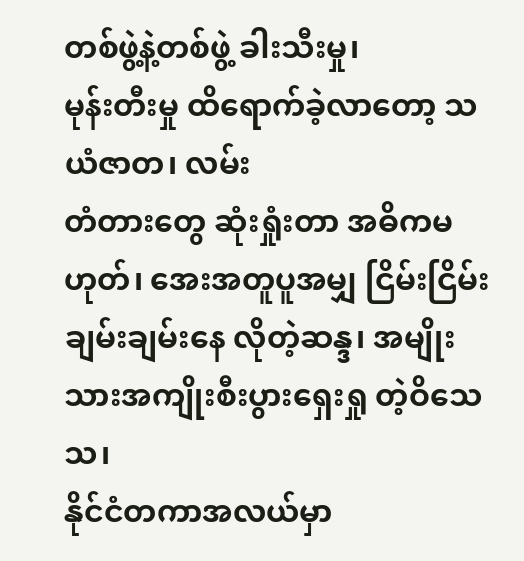တစ်ဖွဲ့နဲ့တစ်ဖွဲ့ ခါးသီးမှု၊
မုန်းတီးမှု ထိရောက်ခဲ့လာတော့ သယံဇာတ၊ လမ်း
တံတားတွေ ဆုံးရှုံးတာ အဓိကမဟုတ်၊ အေးအတူပူအမျှ ငြိမ်းငြိမ်းချမ်းချမ်းနေ လိုတဲ့ဆန္ဒ၊ အမျိုးသားအကျိုးစီးပွားရှေးရှု တဲ့ဝိသေသ၊
နိုင်ငံတကာအလယ်မှာ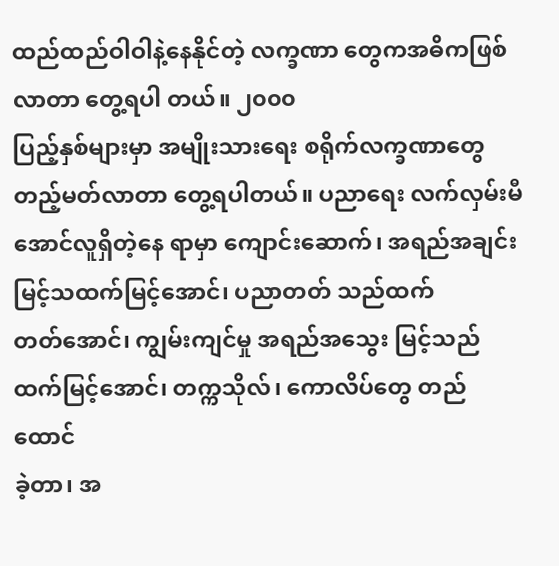ထည်ထည်ဝါဝါနဲ့နေနိုင်တဲ့ လက္ခဏာ တွေကအဓိကဖြစ်လာတာ တွေ့ရပါ တယ်။ ၂၀၀၀
ပြည့်နှစ်များမှာ အမျိုးသားရေး စရိုက်လက္ခဏာတွေ တည့်မတ်လာတာ တွေ့ရပါတယ်။ ပညာရေး လက်လှမ်းမီ
အောင်လူရှိတဲ့နေ ရာမှာ ကျောင်းဆောက်၊ အရည်အချင်း မြင့်သထက်မြင့်အောင်၊ ပညာတတ် သည်ထက်
တတ်အောင်၊ ကျွမ်းကျင်မှု အရည်အသွေး မြင့်သည်ထက်မြင့်အောင်၊ တက္ကသိုလ်၊ ကောလိပ်တွေ တည်ထောင်
ခဲ့တာ၊ အ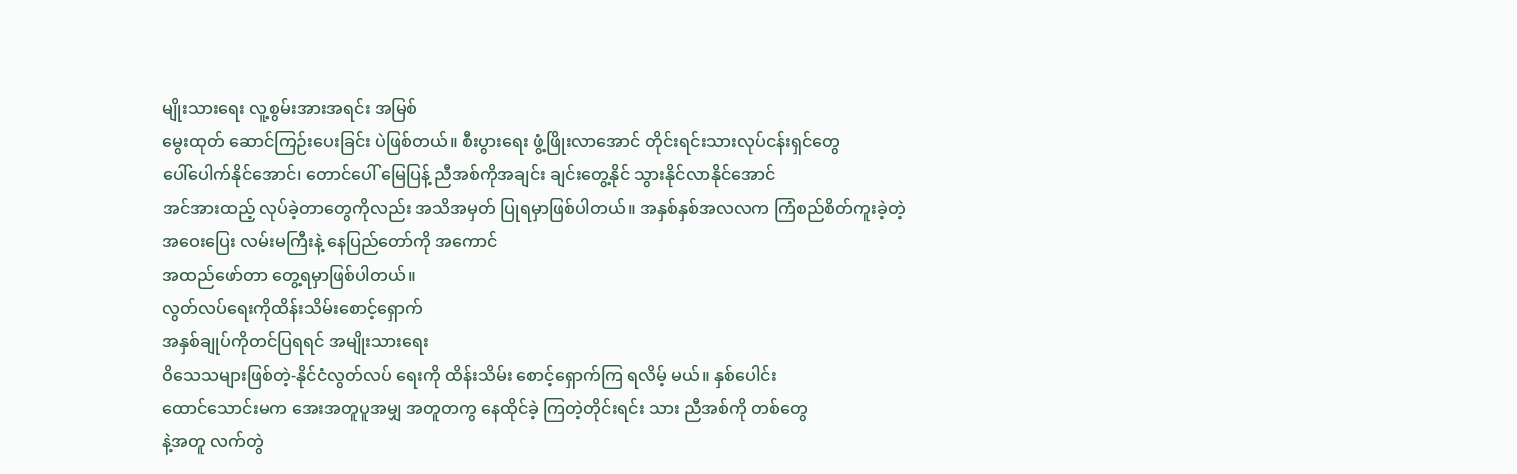မျိုးသားရေး လူ့စွမ်းအားအရင်း အမြစ်
မွေးထုတ် ဆောင်ကြဉ်းပေးခြင်း ပဲဖြစ်တယ်။ စီးပွားရေး ဖွံ့ဖြိုးလာအောင် တိုင်းရင်းသားလုပ်ငန်းရှင်တွေ
ပေါ်ပေါက်နိုင်အောင်၊ တောင်ပေါ် မြေပြန့် ညီအစ်ကိုအချင်း ချင်းတွေ့နိုင် သွားနိုင်လာနိုင်အောင်
အင်အားထည့် လုပ်ခဲ့တာတွေကိုလည်း အသိအမှတ် ပြုရမှာဖြစ်ပါတယ်။ အနှစ်နှစ်အလလက ကြံစည်စိတ်ကူးခဲ့တဲ့
အဝေးပြေး လမ်းမကြီးနဲ့ နေပြည်တော်ကို အကောင်
အထည်ဖော်တာ တွေ့ရမှာဖြစ်ပါတယ်။
လွတ်လပ်ရေးကိုထိန်းသိမ်းစောင့်ရှောက်
အနှစ်ချုပ်ကိုတင်ပြရရင် အမျိုးသားရေး
ဝိသေသများဖြစ်တဲ့-နိုင်ငံလွတ်လပ် ရေးကို ထိန်းသိမ်း စောင့်ရှောက်ကြ ရလိမ့် မယ်။ နှစ်ပေါင်း
ထောင်သောင်းမက အေးအတူပူအမျှ အတူတကွ နေထိုင်ခဲ့ ကြတဲ့တိုင်းရင်း သား ညီအစ်ကို တစ်တွေ
နဲ့အတူ လက်တွဲ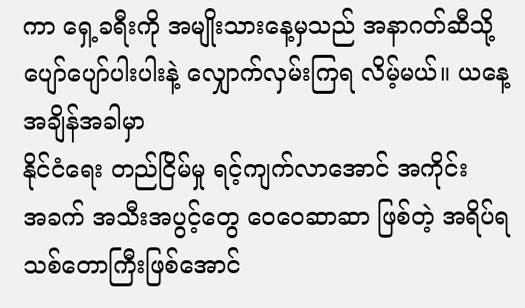ကာ ရှေ့ခရီးကို အမျိုးသားနေ့မှသည် အနာဂတ်ဆီသို့ ပျော်ပျော်ပါးပါးနဲ့ လျှောက်လှမ်းကြရ လိမ့်မယ်။ ယနေ့အချိန်အခါမှာ
နိုင်ငံရေး တည်ငြိမ်မှု ရင့်ကျက်လာအောင် အကိုင်း
အခက် အသီးအပွင့်တွေ ဝေဝေဆာဆာ ဖြစ်တဲ့ အရိပ်ရသစ်တောကြီးဖြစ်အောင်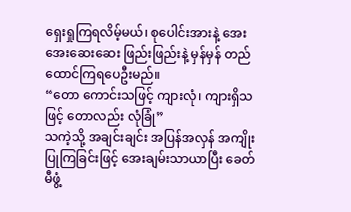ရှေးရှုကြရလိမ့်မယ်၊ စုပေါင်းအားနဲ့ အေးအေးဆေးဆေး ဖြည်းဖြည်းနဲ့ မှန်မှန် တည်ထောင်ကြရပေဦးမည်။
“တော ကောင်းသဖြင့် ကျားလုံ၊ ကျားရှိသဖြင့် တောလည်း လုံခြုံ”
သကဲ့သို့ အချင်းချင်း အပြန်အလှန် အကျိုးပြုကြခြင်းဖြင့် အေးချမ်းသာယာပြီး ခေတ်မီဖွံ့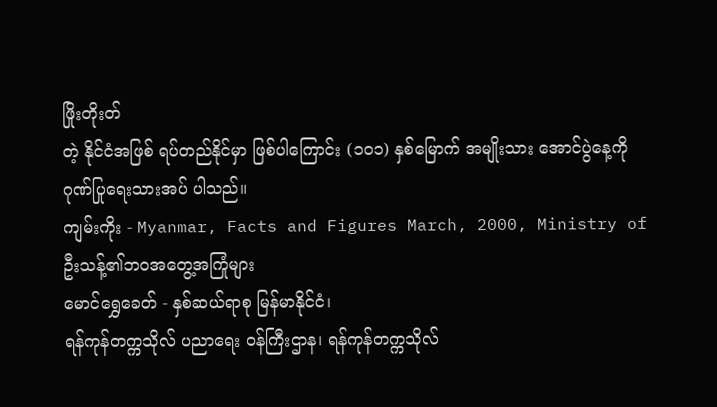ဖြိုးတိုးတ်
တဲ့ နိုင်ငံအဖြစ် ရပ်တည်နိုင်မှာ ဖြစ်ပါကြောင်း (၁၀၁) နှစ်မြောက် အမျိုးသား အောင်ပွဲနေ့ကို
ဂုဏ်ပြုရေးသားအပ် ပါသည်။
ကျမ်းကိုး - Myanmar, Facts and Figures March, 2000, Ministry of
ဦးသန့်၏ဘဝအတွေ့အကြုံများ
မောင်ရွှေခေတ် - နှစ်ဆယ်ရာစု မြန်မာနိုင်ငံ၊
ရန်ကုန်တက္ကသိုလ် ပညာရေး ဝန်ကြီးဌာန၊ ရန်ကုန်တက္ကသိုလ်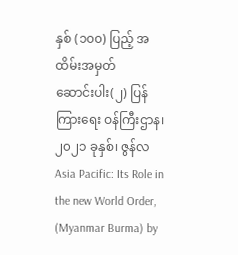နှစ် (၁၀၀) ပြည့် အထိမ်းအမှတ်
ဆောင်းပါး(၂) ပြန်ကြားရေး ဝန်ကြီးဌာန၊ ၂၀၂၁ ခုနှစ်၊ ဇွန်လ Asia Pacific: Its Role in the new World Order, (Myanmar Burma) by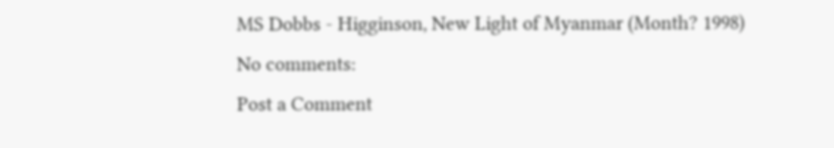MS Dobbs - Higginson, New Light of Myanmar (Month? 1998)
No comments:
Post a Comment